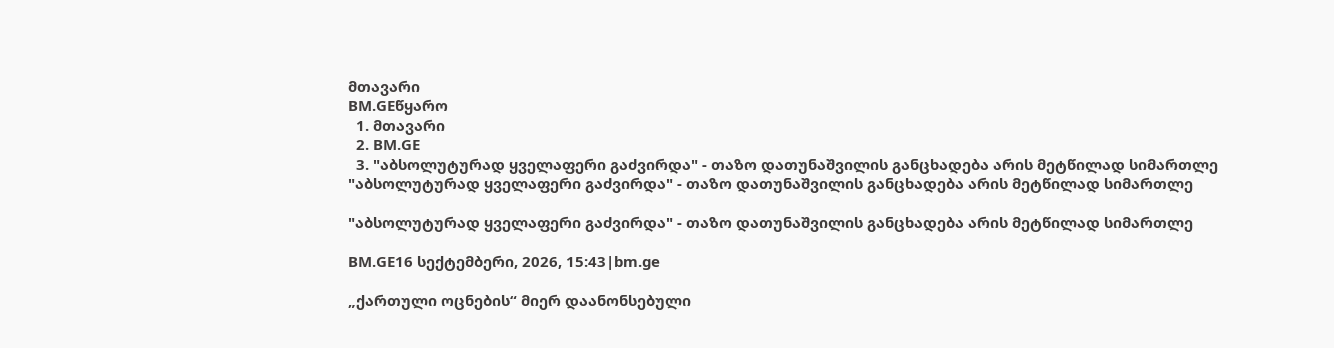მთავარი
BM.GEწყარო
  1. მთავარი
  2. BM.GE
  3. "აბსოლუტურად ყველაფერი გაძვირდა" - თაზო დათუნაშვილის განცხადება არის მეტწილად სიმართლე
"აბსოლუტურად ყველაფერი გაძვირდა" - თაზო დათუნაშვილის განცხადება არის მეტწილად სიმართლე

"აბსოლუტურად ყველაფერი გაძვირდა" - თაზო დათუნაშვილის განცხადება არის მეტწილად სიმართლე

BM.GE16 სექტემბერი, 2026, 15:43|bm.ge

„ქართული ოცნების“ მიერ დაანონსებული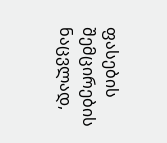ფასების შემცირების ნაცვლად,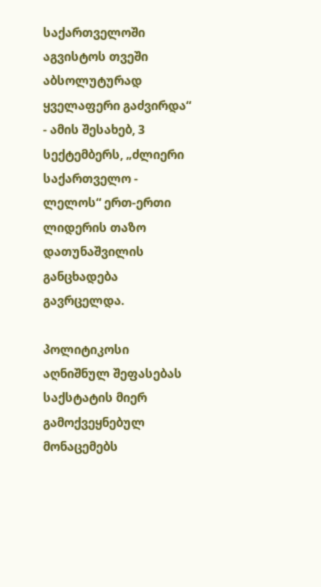საქართველოში აგვისტოს თვეში აბსოლუტურად ყველაფერი გაძვირდა“ - ამის შესახებ, 3 სექტემბერს, „ძლიერი საქართველო - ლელოს“ ერთ-ერთი ლიდერის თაზო დათუნაშვილის განცხადება გავრცელდა.

პოლიტიკოსი აღნიშნულ შეფასებას საქსტატის მიერ გამოქვეყნებულ მონაცემებს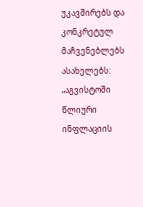უკავშირებს და კონკრეტულ მაჩვენებლებს ასახელებს: „აგვისტოში წლიური ინფლაციის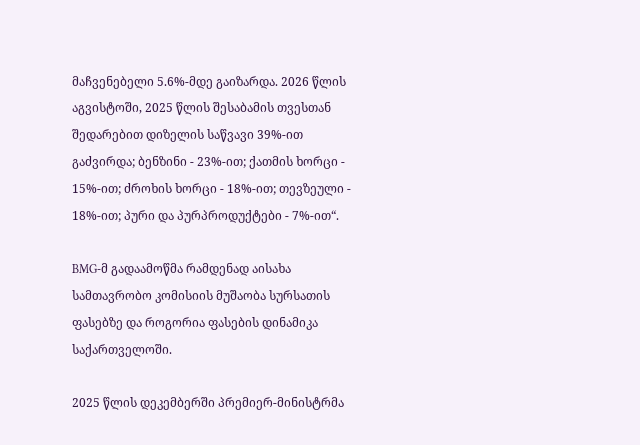მაჩვენებელი 5.6%-მდე გაიზარდა. 2026 წლის აგვისტოში, 2025 წლის შესაბამის თვესთან შედარებით დიზელის საწვავი 39%-ით გაძვირდა; ბენზინი - 23%-ით; ქათმის ხორცი - 15%-ით; ძროხის ხორცი - 18%-ით; თევზეული - 18%-ით; პური და პურპროდუქტები - 7%-ით“.

BMG-მ გადაამოწმა რამდენად აისახა სამთავრობო კომისიის მუშაობა სურსათის ფასებზე და როგორია ფასების დინამიკა საქართველოში.

2025 წლის დეკემბერში პრემიერ-მინისტრმა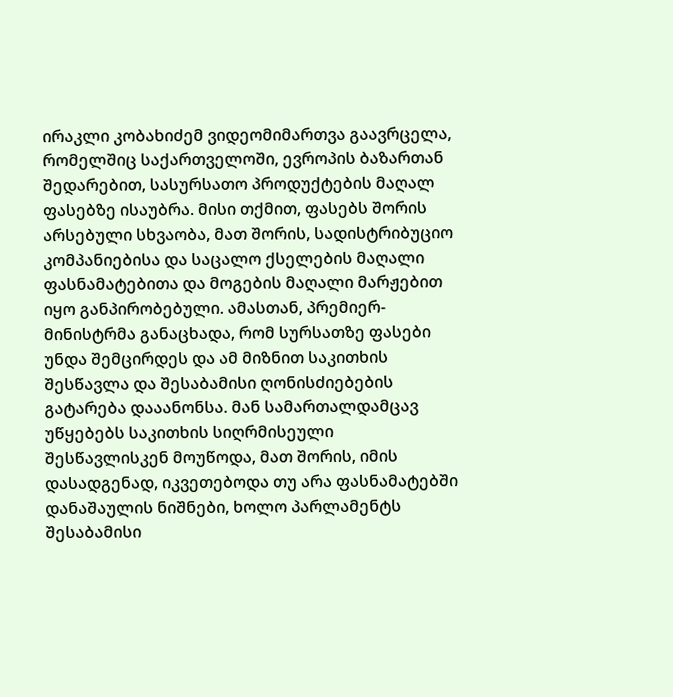ირაკლი კობახიძემ ვიდეომიმართვა გაავრცელა, რომელშიც საქართველოში, ევროპის ბაზართან შედარებით, სასურსათო პროდუქტების მაღალ ფასებზე ისაუბრა. მისი თქმით, ფასებს შორის არსებული სხვაობა, მათ შორის, სადისტრიბუციო კომპანიებისა და საცალო ქსელების მაღალი ფასნამატებითა და მოგების მაღალი მარჟებით იყო განპირობებული. ამასთან, პრემიერ-მინისტრმა განაცხადა, რომ სურსათზე ფასები უნდა შემცირდეს და ამ მიზნით საკითხის შესწავლა და შესაბამისი ღონისძიებების გატარება დააანონსა. მან სამართალდამცავ უწყებებს საკითხის სიღრმისეული შესწავლისკენ მოუწოდა, მათ შორის, იმის დასადგენად, იკვეთებოდა თუ არა ფასნამატებში დანაშაულის ნიშნები, ხოლო პარლამენტს შესაბამისი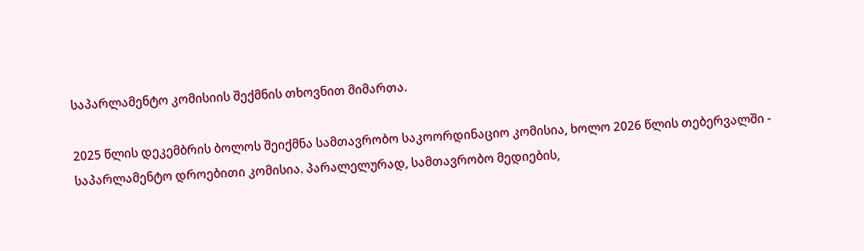საპარლამენტო კომისიის შექმნის თხოვნით მიმართა.

2025 წლის დეკემბრის ბოლოს შეიქმნა სამთავრობო საკოორდინაციო კომისია, ხოლო 2026 წლის თებერვალში - საპარლამენტო დროებითი კომისია. პარალელურად, სამთავრობო მედიების,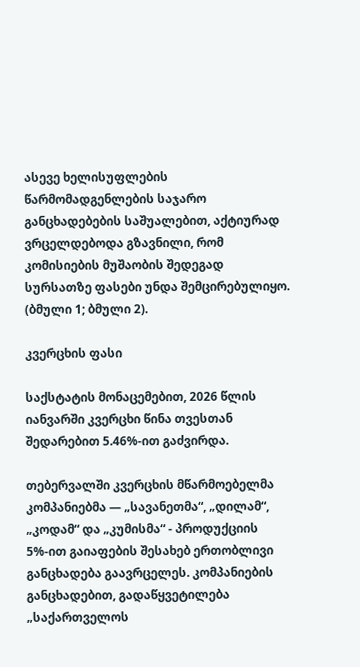ასევე ხელისუფლების წარმომადგენლების საჯარო განცხადებების საშუალებით, აქტიურად ვრცელდებოდა გზავნილი, რომ კომისიების მუშაობის შედეგად სურსათზე ფასები უნდა შემცირებულიყო. (ბმული 1; ბმული 2).

კვერცხის ფასი

საქსტატის მონაცემებით, 2026 წლის იანვარში კვერცხი წინა თვესთან შედარებით 5.46%-ით გაძვირდა.

თებერვალში კვერცხის მწარმოებელმა კომპანიებმა — „სავანეთმა“, „დილამ“, „კოდამ“ და „კუმისმა“ - პროდუქციის 5%-ით გაიაფების შესახებ ერთობლივი განცხადება გაავრცელეს. კომპანიების განცხადებით, გადაწყვეტილება „საქართველოს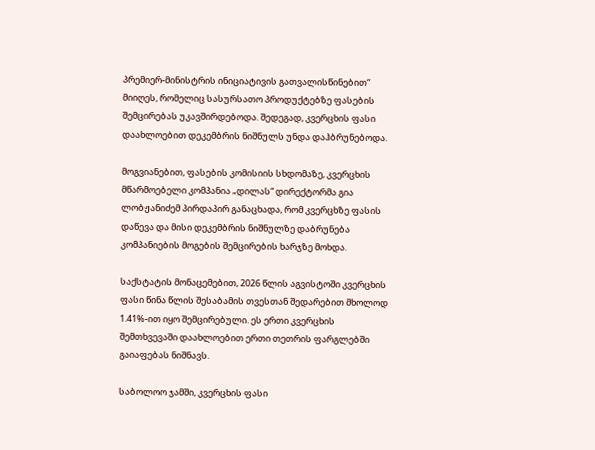პრემიერ-მინისტრის ინიციატივის გათვალისწინებით“ მიიღეს, რომელიც სასურსათო პროდუქტებზე ფასების შემცირებას უკავშირდებოდა. შედეგად, კვერცხის ფასი დაახლოებით დეკემბრის ნიშნულს უნდა დაჰბრუნებოდა.

მოგვიანებით, ფასების კომისიის სხდომაზე, კვერცხის მწარმოებელი კომპანია „დილას“ დირექტორმა გია ლობჟანიძემ პირდაპირ განაცხადა, რომ კვერცხზე ფასის დაწევა და მისი დეკემბრის ნიშნულზე დაბრუნება კომპანიების მოგების შემცირების ხარჯზე მოხდა.

საქსტატის მონაცემებით, 2026 წლის აგვისტოში კვერცხის ფასი წინა წლის შესაბამის თვესთან შედარებით მხოლოდ 1.41%-ით იყო შემცირებული. ეს ერთი კვერცხის შემთხვევაში დაახლოებით ერთი თეთრის ფარგლებში გაიაფებას ნიშნავს.

საბოლოო ჯამში, კვერცხის ფასი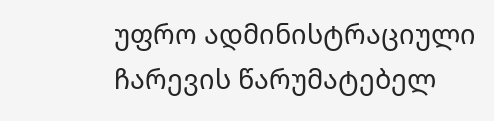უფრო ადმინისტრაციული ჩარევის წარუმატებელ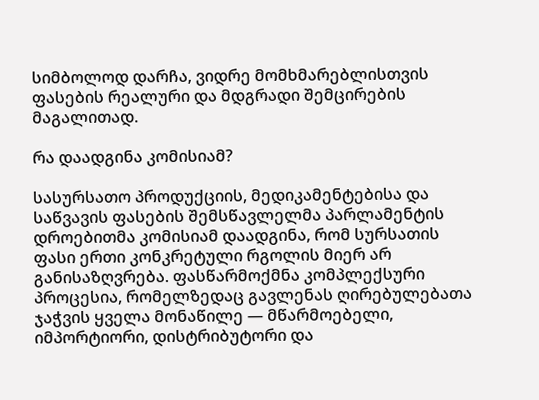სიმბოლოდ დარჩა, ვიდრე მომხმარებლისთვის ფასების რეალური და მდგრადი შემცირების მაგალითად.

რა დაადგინა კომისიამ?

სასურსათო პროდუქციის, მედიკამენტებისა და საწვავის ფასების შემსწავლელმა პარლამენტის დროებითმა კომისიამ დაადგინა, რომ სურსათის ფასი ერთი კონკრეტული რგოლის მიერ არ განისაზღვრება. ფასწარმოქმნა კომპლექსური პროცესია, რომელზედაც გავლენას ღირებულებათა ჯაჭვის ყველა მონაწილე — მწარმოებელი, იმპორტიორი, დისტრიბუტორი და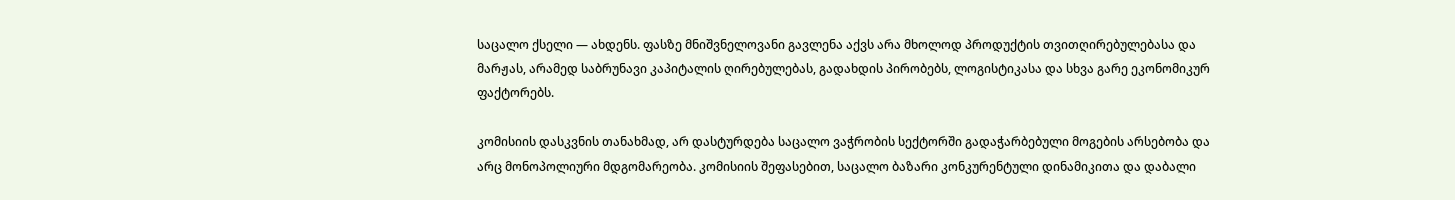საცალო ქსელი — ახდენს. ფასზე მნიშვნელოვანი გავლენა აქვს არა მხოლოდ პროდუქტის თვითღირებულებასა და მარჟას, არამედ საბრუნავი კაპიტალის ღირებულებას, გადახდის პირობებს, ლოგისტიკასა და სხვა გარე ეკონომიკურ ფაქტორებს.

კომისიის დასკვნის თანახმად, არ დასტურდება საცალო ვაჭრობის სექტორში გადაჭარბებული მოგების არსებობა და არც მონოპოლიური მდგომარეობა. კომისიის შეფასებით, საცალო ბაზარი კონკურენტული დინამიკითა და დაბალი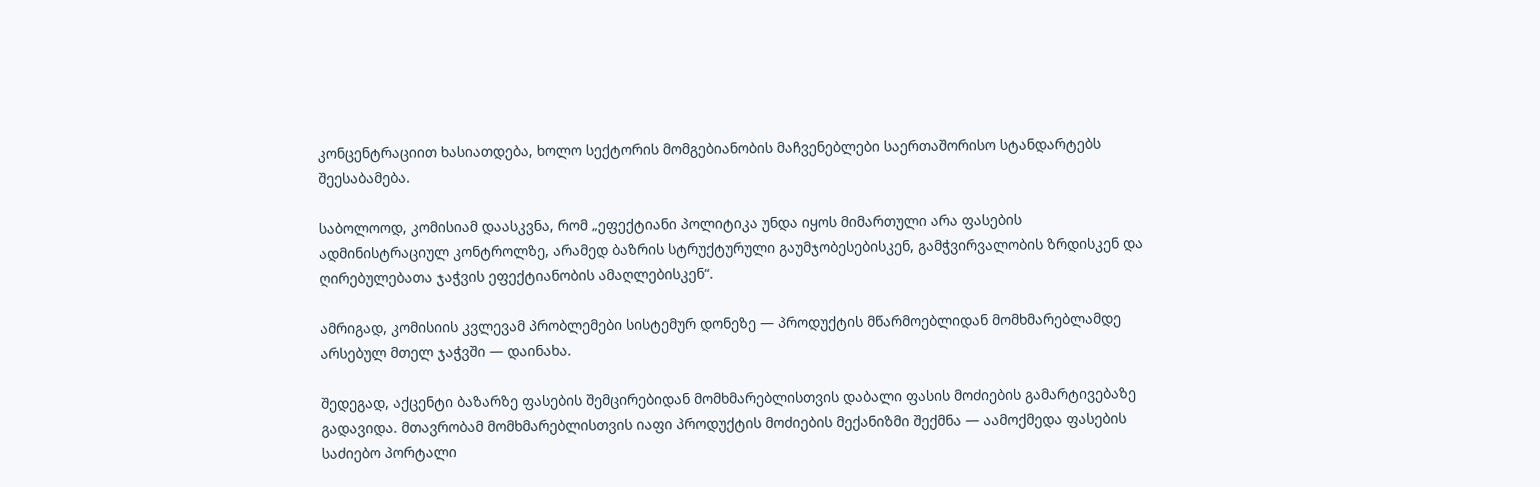კონცენტრაციით ხასიათდება, ხოლო სექტორის მომგებიანობის მაჩვენებლები საერთაშორისო სტანდარტებს შეესაბამება.

საბოლოოდ, კომისიამ დაასკვნა, რომ „ეფექტიანი პოლიტიკა უნდა იყოს მიმართული არა ფასების ადმინისტრაციულ კონტროლზე, არამედ ბაზრის სტრუქტურული გაუმჯობესებისკენ, გამჭვირვალობის ზრდისკენ და ღირებულებათა ჯაჭვის ეფექტიანობის ამაღლებისკენ“.

ამრიგად, კომისიის კვლევამ პრობლემები სისტემურ დონეზე — პროდუქტის მწარმოებლიდან მომხმარებლამდე არსებულ მთელ ჯაჭვში — დაინახა.

შედეგად, აქცენტი ბაზარზე ფასების შემცირებიდან მომხმარებლისთვის დაბალი ფასის მოძიების გამარტივებაზე გადავიდა. მთავრობამ მომხმარებლისთვის იაფი პროდუქტის მოძიების მექანიზმი შექმნა — აამოქმედა ფასების საძიებო პორტალი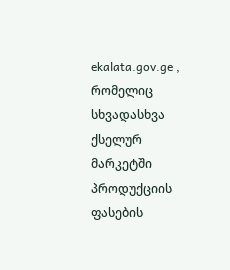ekalata.gov.ge , რომელიც სხვადასხვა ქსელურ მარკეტში პროდუქციის ფასების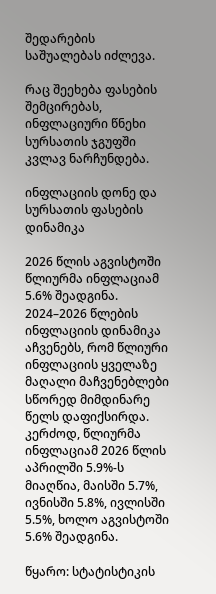შედარების საშუალებას იძლევა.

რაც შეეხება ფასების შემცირებას, ინფლაციური წნეხი სურსათის ჯგუფში კვლავ ნარჩუნდება.

ინფლაციის დონე და სურსათის ფასების დინამიკა

2026 წლის აგვისტოში წლიურმა ინფლაციამ 5.6% შეადგინა. 2024–2026 წლების ინფლაციის დინამიკა აჩვენებს, რომ წლიური ინფლაციის ყველაზე მაღალი მაჩვენებლები სწორედ მიმდინარე წელს დაფიქსირდა. კერძოდ, წლიურმა ინფლაციამ 2026 წლის აპრილში 5.9%-ს მიაღწია, მაისში 5.7%, ივნისში 5.8%, ივლისში 5.5%, ხოლო აგვისტოში 5.6% შეადგინა.

წყარო: სტატისტიკის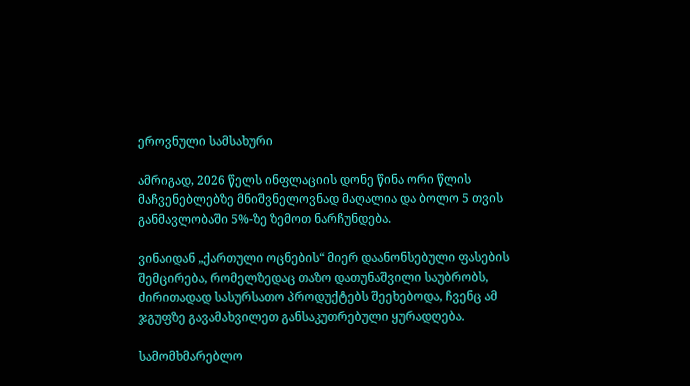ეროვნული სამსახური

ამრიგად, 2026 წელს ინფლაციის დონე წინა ორი წლის მაჩვენებლებზე მნიშვნელოვნად მაღალია და ბოლო 5 თვის განმავლობაში 5%-ზე ზემოთ ნარჩუნდება.

ვინაიდან „ქართული ოცნების“ მიერ დაანონსებული ფასების შემცირება, რომელზედაც თაზო დათუნაშვილი საუბრობს, ძირითადად სასურსათო პროდუქტებს შეეხებოდა, ჩვენც ამ ჯგუფზე გავამახვილეთ განსაკუთრებული ყურადღება.

სამომხმარებლო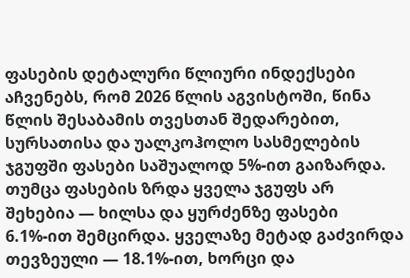ფასების დეტალური წლიური ინდექსები აჩვენებს, რომ 2026 წლის აგვისტოში, წინა წლის შესაბამის თვესთან შედარებით, სურსათისა და უალკოჰოლო სასმელების ჯგუფში ფასები საშუალოდ 5%-ით გაიზარდა. თუმცა ფასების ზრდა ყველა ჯგუფს არ შეხებია — ხილსა და ყურძენზე ფასები 6.1%-ით შემცირდა. ყველაზე მეტად გაძვირდა თევზეული — 18.1%-ით, ხორცი და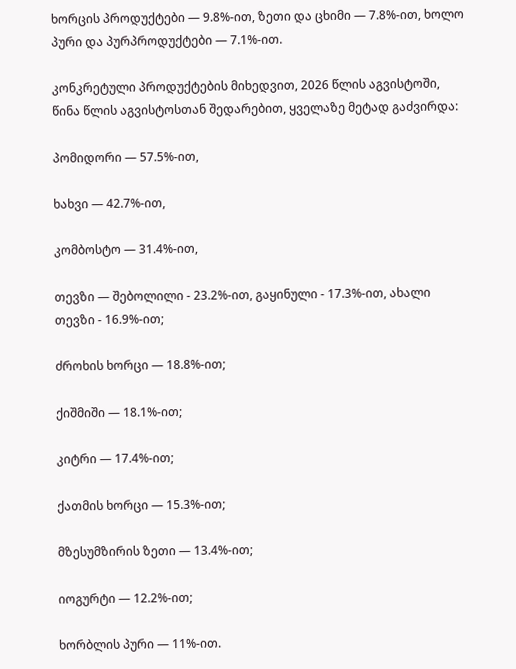ხორცის პროდუქტები — 9.8%-ით, ზეთი და ცხიმი — 7.8%-ით, ხოლო პური და პურპროდუქტები — 7.1%-ით.

კონკრეტული პროდუქტების მიხედვით, 2026 წლის აგვისტოში, წინა წლის აგვისტოსთან შედარებით, ყველაზე მეტად გაძვირდა:

პომიდორი — 57.5%-ით,

ხახვი — 42.7%-ით,

კომბოსტო — 31.4%-ით,

თევზი — შებოლილი - 23.2%-ით, გაყინული - 17.3%-ით, ახალი თევზი - 16.9%-ით;

ძროხის ხორცი — 18.8%-ით;

ქიშმიში — 18.1%-ით;

კიტრი — 17.4%-ით;

ქათმის ხორცი — 15.3%-ით;

მზესუმზირის ზეთი — 13.4%-ით;

იოგურტი — 12.2%-ით;

ხორბლის პური — 11%-ით.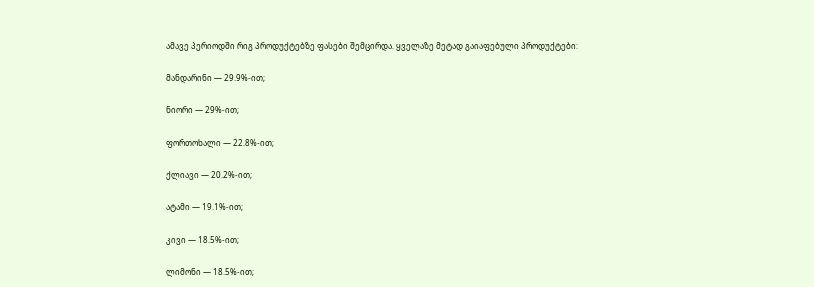ამავე პერიოდში რიგ პროდუქტებზე ფასები შემცირდა. ყველაზე მეტად გაიაფებული პროდუქტები:

მანდარინი — 29.9%-ით;

ნიორი — 29%-ით;

ფორთოხალი — 22.8%-ით;

ქლიავი — 20.2%-ით;

ატამი — 19.1%-ით;

კივი — 18.5%-ით;

ლიმონი — 18.5%-ით;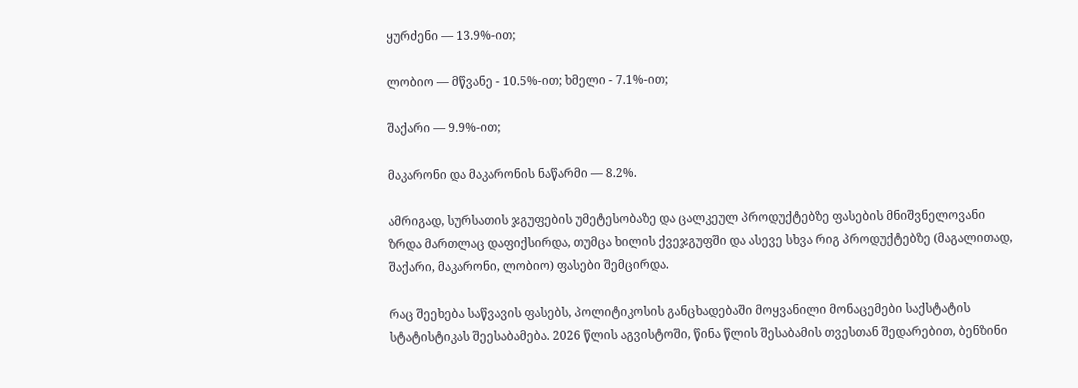ყურძენი — 13.9%-ით;

ლობიო — მწვანე - 10.5%-ით; ხმელი - 7.1%-ით;

შაქარი — 9.9%-ით;

მაკარონი და მაკარონის ნაწარმი — 8.2%.

ამრიგად, სურსათის ჯგუფების უმეტესობაზე და ცალკეულ პროდუქტებზე ფასების მნიშვნელოვანი ზრდა მართლაც დაფიქსირდა, თუმცა ხილის ქვეჯგუფში და ასევე სხვა რიგ პროდუქტებზე (მაგალითად, შაქარი, მაკარონი, ლობიო) ფასები შემცირდა.

რაც შეეხება საწვავის ფასებს, პოლიტიკოსის განცხადებაში მოყვანილი მონაცემები საქსტატის სტატისტიკას შეესაბამება. 2026 წლის აგვისტოში, წინა წლის შესაბამის თვესთან შედარებით, ბენზინი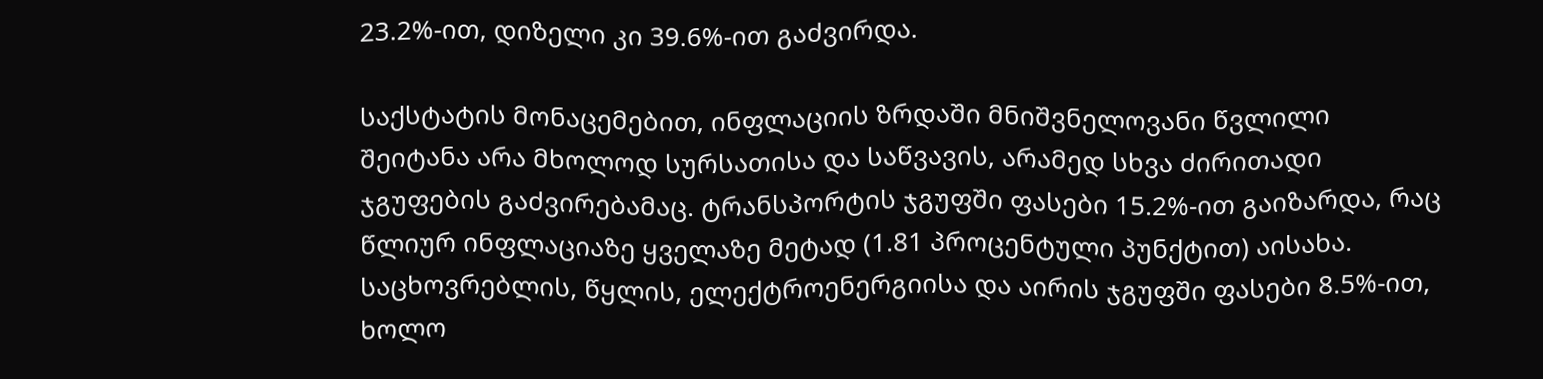23.2%-ით, დიზელი კი 39.6%-ით გაძვირდა.

საქსტატის მონაცემებით, ინფლაციის ზრდაში მნიშვნელოვანი წვლილი შეიტანა არა მხოლოდ სურსათისა და საწვავის, არამედ სხვა ძირითადი ჯგუფების გაძვირებამაც. ტრანსპორტის ჯგუფში ფასები 15.2%-ით გაიზარდა, რაც წლიურ ინფლაციაზე ყველაზე მეტად (1.81 პროცენტული პუნქტით) აისახა. საცხოვრებლის, წყლის, ელექტროენერგიისა და აირის ჯგუფში ფასები 8.5%-ით, ხოლო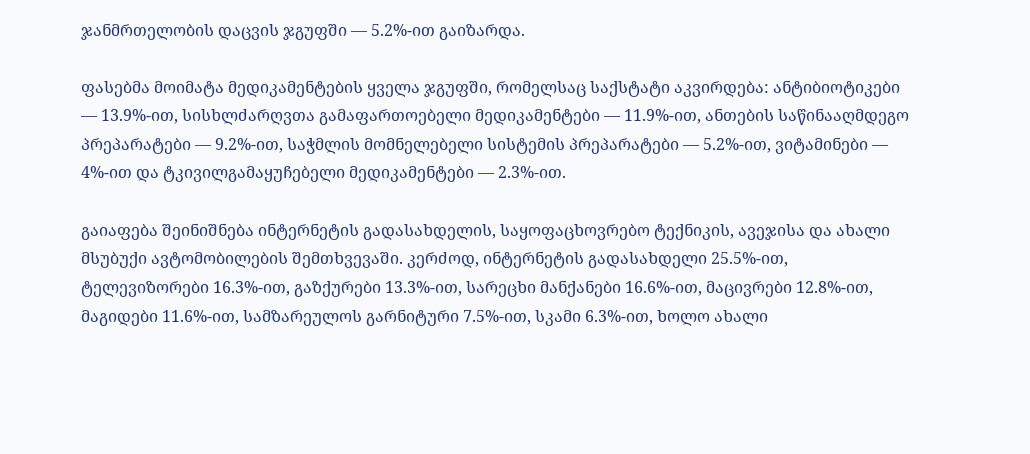ჯანმრთელობის დაცვის ჯგუფში — 5.2%-ით გაიზარდა.

ფასებმა მოიმატა მედიკამენტების ყველა ჯგუფში, რომელსაც საქსტატი აკვირდება: ანტიბიოტიკები — 13.9%-ით, სისხლძარღვთა გამაფართოებელი მედიკამენტები — 11.9%-ით, ანთების საწინააღმდეგო პრეპარატები — 9.2%-ით, საჭმლის მომნელებელი სისტემის პრეპარატები — 5.2%-ით, ვიტამინები — 4%-ით და ტკივილგამაყუჩებელი მედიკამენტები — 2.3%-ით.

გაიაფება შეინიშნება ინტერნეტის გადასახდელის, საყოფაცხოვრებო ტექნიკის, ავეჯისა და ახალი მსუბუქი ავტომობილების შემთხვევაში. კერძოდ, ინტერნეტის გადასახდელი 25.5%-ით, ტელევიზორები 16.3%-ით, გაზქურები 13.3%-ით, სარეცხი მანქანები 16.6%-ით, მაცივრები 12.8%-ით, მაგიდები 11.6%-ით, სამზარეულოს გარნიტური 7.5%-ით, სკამი 6.3%-ით, ხოლო ახალი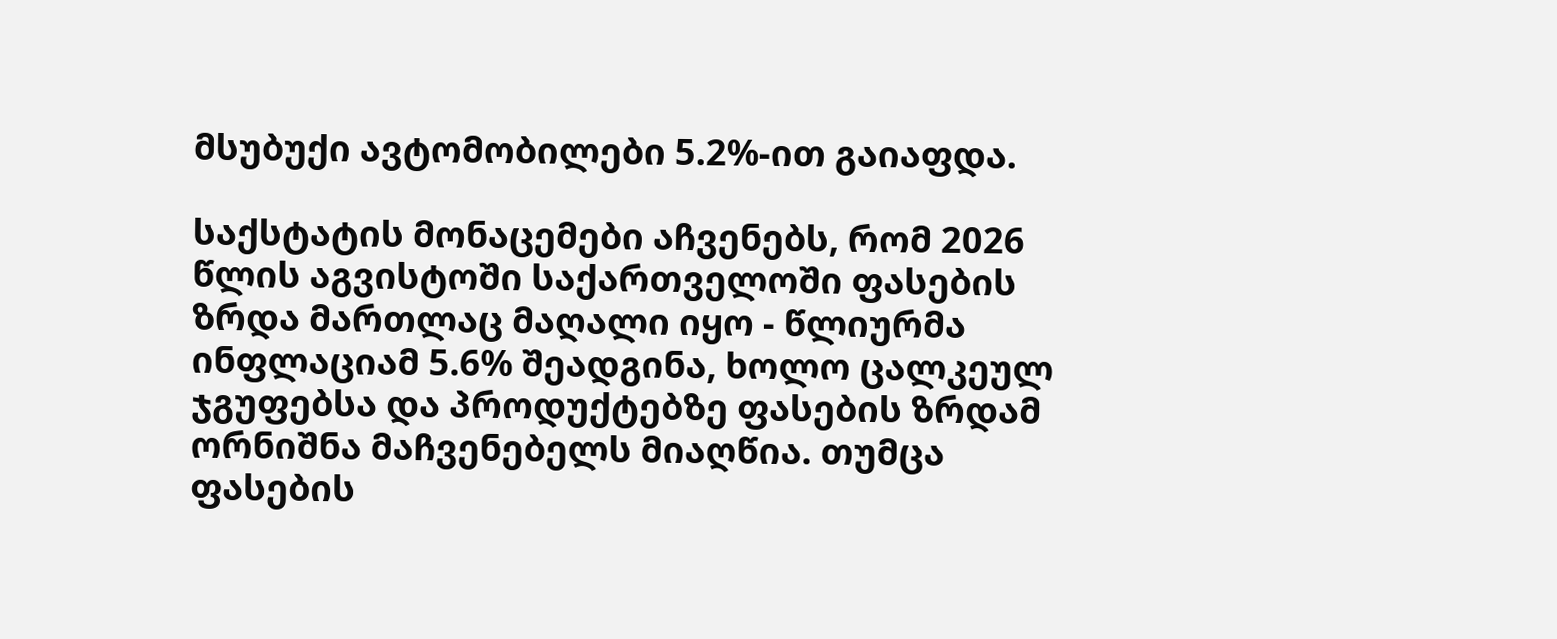მსუბუქი ავტომობილები 5.2%-ით გაიაფდა.

საქსტატის მონაცემები აჩვენებს, რომ 2026 წლის აგვისტოში საქართველოში ფასების ზრდა მართლაც მაღალი იყო - წლიურმა ინფლაციამ 5.6% შეადგინა, ხოლო ცალკეულ ჯგუფებსა და პროდუქტებზე ფასების ზრდამ ორნიშნა მაჩვენებელს მიაღწია. თუმცა ფასების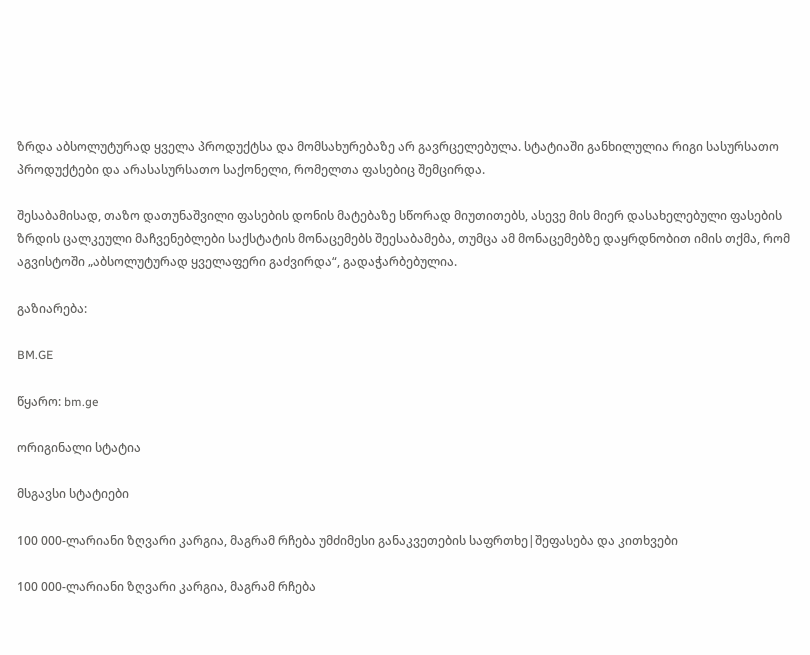ზრდა აბსოლუტურად ყველა პროდუქტსა და მომსახურებაზე არ გავრცელებულა. სტატიაში განხილულია რიგი სასურსათო პროდუქტები და არასასურსათო საქონელი, რომელთა ფასებიც შემცირდა.

შესაბამისად, თაზო დათუნაშვილი ფასების დონის მატებაზე სწორად მიუთითებს, ასევე მის მიერ დასახელებული ფასების ზრდის ცალკეული მაჩვენებლები საქსტატის მონაცემებს შეესაბამება, თუმცა ამ მონაცემებზე დაყრდნობით იმის თქმა, რომ აგვისტოში „აბსოლუტურად ყველაფერი გაძვირდა“, გადაჭარბებულია.

გაზიარება:

BM.GE

წყარო: bm.ge

ორიგინალი სტატია

მსგავსი სტატიები

100 000-ლარიანი ზღვარი კარგია, მაგრამ რჩება უმძიმესი განაკვეთების საფრთხე|შეფასება და კითხვები

100 000-ლარიანი ზღვარი კარგია, მაგრამ რჩება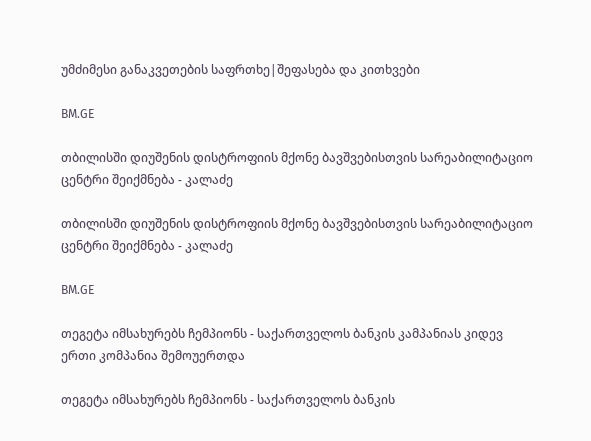უმძიმესი განაკვეთების საფრთხე|შეფასება და კითხვები

BM.GE

თბილისში დიუშენის დისტროფიის მქონე ბავშვებისთვის სარეაბილიტაციო ცენტრი შეიქმნება - კალაძე

თბილისში დიუშენის დისტროფიის მქონე ბავშვებისთვის სარეაბილიტაციო ცენტრი შეიქმნება - კალაძე

BM.GE

თეგეტა იმსახურებს ჩემპიონს - საქართველოს ბანკის კამპანიას კიდევ ერთი კომპანია შემოუერთდა

თეგეტა იმსახურებს ჩემპიონს - საქართველოს ბანკის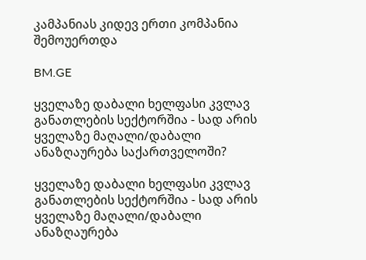კამპანიას კიდევ ერთი კომპანია შემოუერთდა

BM.GE

ყველაზე დაბალი ხელფასი კვლავ განათლების სექტორშია - სად არის ყველაზე მაღალი/დაბალი ანაზღაურება საქართველოში?

ყველაზე დაბალი ხელფასი კვლავ განათლების სექტორშია - სად არის ყველაზე მაღალი/დაბალი ანაზღაურება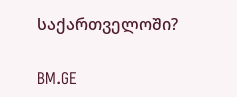საქართველოში?

BM.GE